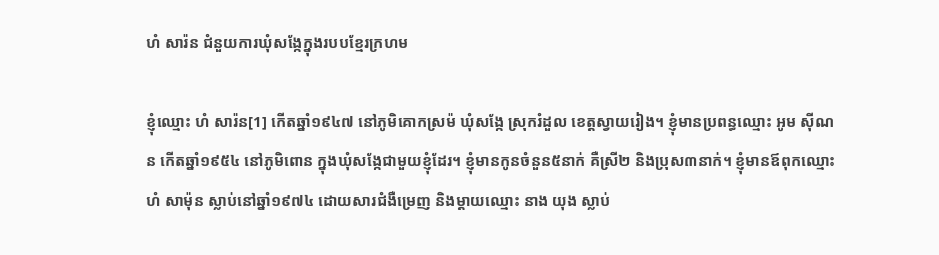ហំ សារ៉ន ជំនួយការឃុំសង្កែក្នុងរបបខ្មែរក្រហម

ខ្ញុំឈ្មោះ ហំ សារ៉ន[1] កើតឆ្នាំ១៩៤៧ នៅភូមិគោកស្រម៉ ឃុំសង្កែ ស្រុករំដួល ខេត្តស្វាយរៀង។ ខ្ញុំមានប្រពន្ធឈ្មោះ អូម ស៊ីណន កើតឆ្នាំ១៩៥៤ នៅភូមិពោន ក្នុងឃុំសង្កែជាមួយខ្ញុំដែរ។ ខ្ញុំមានកូនចំនួន៥នាក់ គឺស្រី២ និងប្រុស៣នាក់។ ខ្ញុំមានឪពុកឈ្មោះ ហំ សាម៉ុន ស្លាប់នៅឆ្នាំ១៩៧៤ ដោយសារជំងឺម្រេញ និងម្តាយឈ្មោះ នាង យុង ស្លាប់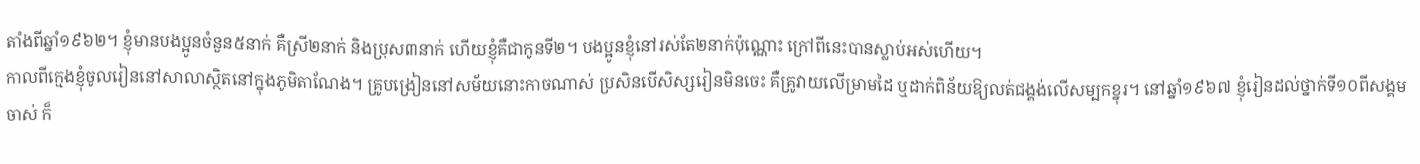តាំងពីឆ្នាំ១៩៦២។ ខ្ញុំមានបងប្អូនចំនួន៥នាក់ គឺស្រី២នាក់ និងប្រុស៣នាក់ ហើយខ្ញុំគឺជាកូនទី២។ បងប្អូនខ្ញុំនៅរស់តែ២នាក់ប៉ុណ្ណោះ ក្រៅពីនេះបានស្លាប់អស់ហើយ។
កាលពីក្មេងខ្ញុំចូលរៀននៅសាលាស្ថិតនៅក្នុងភូមិតាណែង។ គ្រូបង្រៀននៅសម័យនោះកាចណាស់ ប្រសិនបើសិស្សរៀនមិនចេះ គឺគ្រូវាយលើម្រាមដៃ ឬដាក់ពិន័យឱ្យលត់ជង្គង់លើសម្បកខ្នុរ។ នៅឆ្នាំ១៩៦៧ ខ្ញុំរៀនដល់ថ្នាក់ទី១០ពីសង្គមចាស់ ក៏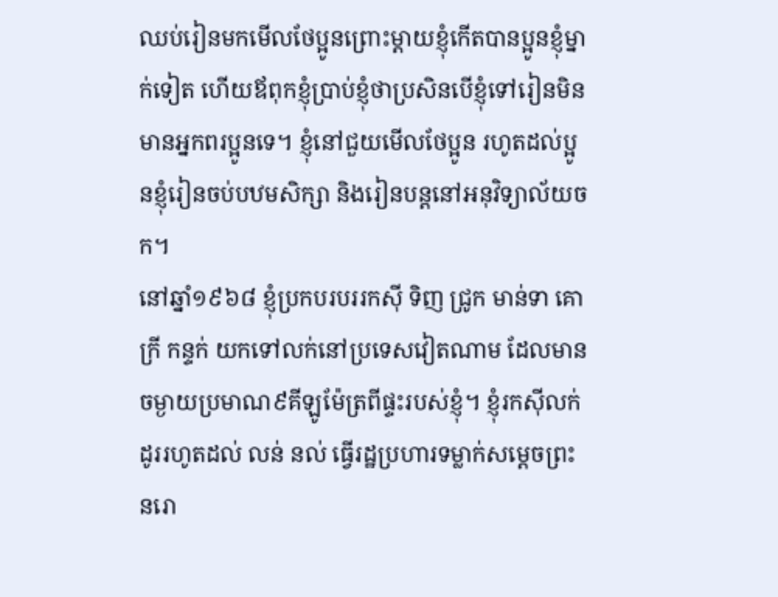ឈប់រៀនមកមើលថែប្អូនព្រោះម្តាយខ្ញុំកើតបានប្អូនខ្ញុំម្នាក់ទៀត ហើយឪពុកខ្ញុំប្រាប់ខ្ញុំថាប្រសិនបើខ្ញុំទៅរៀនមិនមានអ្នកពរប្អូនទេ។ ខ្ញុំនៅជួយមើលថែប្អូន រហូតដល់ប្អូនខ្ញុំរៀនចប់បឋមសិក្សា និងរៀនបន្តនៅអនុវិទ្យាល័យចក។
នៅឆ្នាំ១៩៦៨ ខ្ញុំប្រកបរបររកស៊ី ទិញ ជ្រូក មាន់ទា គោក្រី កន្ទក់ យកទៅលក់នៅប្រទេសវៀតណាម ដែលមានចម្ងាយប្រមាណ៩គីឡូម៉ែត្រពីផ្ទះរបស់ខ្ញុំ។ ខ្ញុំរកស៊ីលក់ដូររហូតដល់ លន់ នល់ ធ្វើរដ្ឋប្រហារទម្លាក់សម្តេចព្រះ នរោ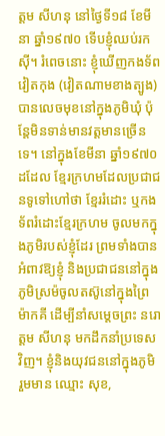ត្តម សីហនុ នៅថ្ងៃទី១៨ ខែមីនា ឆ្នាំ១៩៧០ ទើបខ្ញុំឈប់រកស៊ី។ រំពេចនោះ ខ្ញុំឃើញកងទ័ពវៀតកុង (វៀតណាមខាងត្បូង) បានលេចមុខនៅក្នុងភូមិឃុំ ប៉ុន្តែមិនទាន់មានវត្តមានច្រើនទេ។ នៅក្នុងខែមីនា ឆ្នាំ១៩៧០ ដដែល ខ្មែរក្រហមដែលប្រជាជនទូទៅហៅថា ខ្មែររំដោះ ឬកងទ័ពរំដោះខ្មែរក្រហម ចូលមកក្នុងភូមិរបស់ខ្ញុំដែរ ព្រមទាំងបានអំពាវឱ្យខ្ញុំ និងប្រជាជននៅក្នុងភូមិស្រម៉ចូលតស៊ូនៅក្នុងព្រៃម៉ាកគី ដើម្បីនាំសម្តេចព្រះ នរោត្តម សីហនុ មកដឹកនាំប្រទេសវិញ។ ខ្ញុំនិងយុវជននៅក្នុងភូមិ រួមមាន ឈ្មោះ សុខ,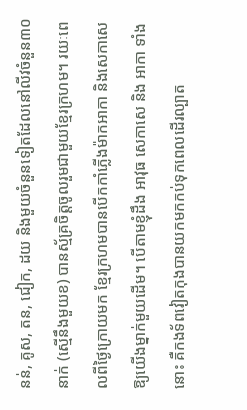នន់, គូស, តន, ជៀក, ដយ និងមួយចំនួនទៀតដែលនៅលីវចំនួន៣០នាក់ (ស្មើនឹងមួយខ) បានស្ម័គ្រចិត្តចូលរួមជាមួយខ្មែរក្រហម។ រយៈពេលពីថ្ងៃក្រោយមក ខ្មែរក្រហមបានបើកកាំភ្លើងម៉ាកអាកា និងសេកាសេឱ្យយើងម្នាក់មួយដើម។ បើតាមខ្ញុំដឹង អាវុធ សេកាសេ និង អាកា ទាំងនោះ គឺកងទ័ពវៀតកុងបានយកមកកប់ទុកពេលដើរល្បាត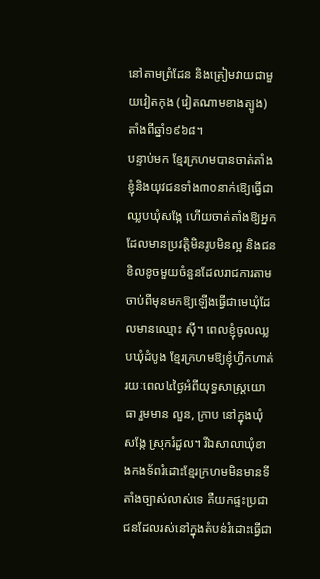នៅតាមព្រំដែន និងត្រៀមវាយជាមួយវៀតកុង (វៀតណាមខាងត្បូង) តាំងពីឆ្នាំ១៩៦៨។
បន្ទាប់មក ខ្មែរក្រហមបានចាត់តាំងខ្ញុំនិងយុវជនទាំង៣០នាក់ឱ្យេធ្វើជាឈ្លបឃុំសង្កែ ហើយចាត់តាំងឱ្យអ្នកដែលមានប្រវត្តិមិនរូបមិនល្អ និងជនខិលខូចមួយចំនួនដែលរាជការតាមចាប់ពីមុនមកឱ្យឡើងធ្វើជាមេឃុំដែលមានឈ្មោះ ស៊ី។ ពេលខ្ញុំចូលឈ្លបឃុំដំបូង ខ្មែរក្រហមឱ្យខ្ញុំហ្វឹកហាត់រយៈពេល៤ថ្ងៃអំពីយុទ្ធសាស្រ្តយោធា រួមមាន លួន, ក្រាប នៅក្នុងឃុំសង្កែ ស្រុករំដួល។ រីឯសាលាឃុំខាងកងទ័ពរំដោះខ្មែរក្រហមមិនមានទីតាំងច្បាស់លាស់ទេ គឺយកផ្ទះប្រជាជនដែលរស់នៅក្នុងតំបន់រំដោះធ្វើជា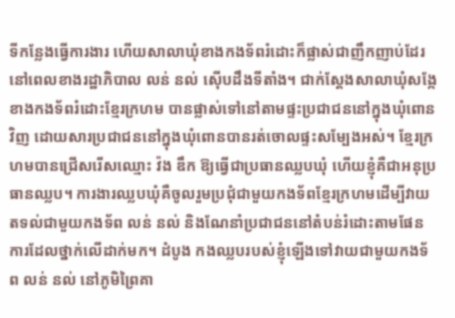ទីកន្លែងធ្វើការងារ ហើយសាលាឃុំខាងកងទ័ពរំដោះក៏ផ្លាស់ជាញឹកញាប់ដែរនៅពេលខាងរដ្ឋាភិបាល លន់ នល់ ស៊ើបដឹងទីតាំង។ ជាក់ស្តែងសាលាឃុំសង្កែខាងកងទ័ពរំដោះខ្មែរក្រហម បានផ្លាស់ទៅនៅតាមផ្ទះប្រជាជននៅក្នុងឃុំពោនវិញ ដោយសារប្រជាជននៅក្នុងឃុំពោនបានរត់ចោលផ្ទះសម្បែងអស់។ ខ្មែរក្រហមបានជ្រើសរើសឈ្មោះ វ៉ង ឌឹក ឱ្យធ្វើជាប្រធានឈ្លបឃុំ ហើយខ្ញុំគឺជាអនុប្រធានឈ្លប។ ការងារឈ្លបឃុំគឺចូលរួមប្រជុំជាមួយកងទ័ពខ្មែរក្រហមដើម្បីវាយតទល់ជាមួយកងទ័ព លន់ នល់ និងណែនាំប្រជាជននៅតំបន់រំដោះតាមផែនការដែលថ្នាក់លើដាក់មក។ ដំបូង កងឈ្លបរបស់ខ្ញុំឡើងទៅវាយជាមួយកងទ័ព លន់ នល់ នៅភូមិព្រៃគា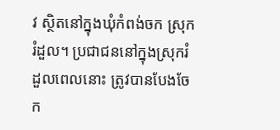វ ស្ថិតនៅក្នុងឃុំកំពង់ចក ស្រុករំដួល។ ប្រជាជននៅក្នុងស្រុករំដួលពេលនោះ ត្រូវបានបែងចែក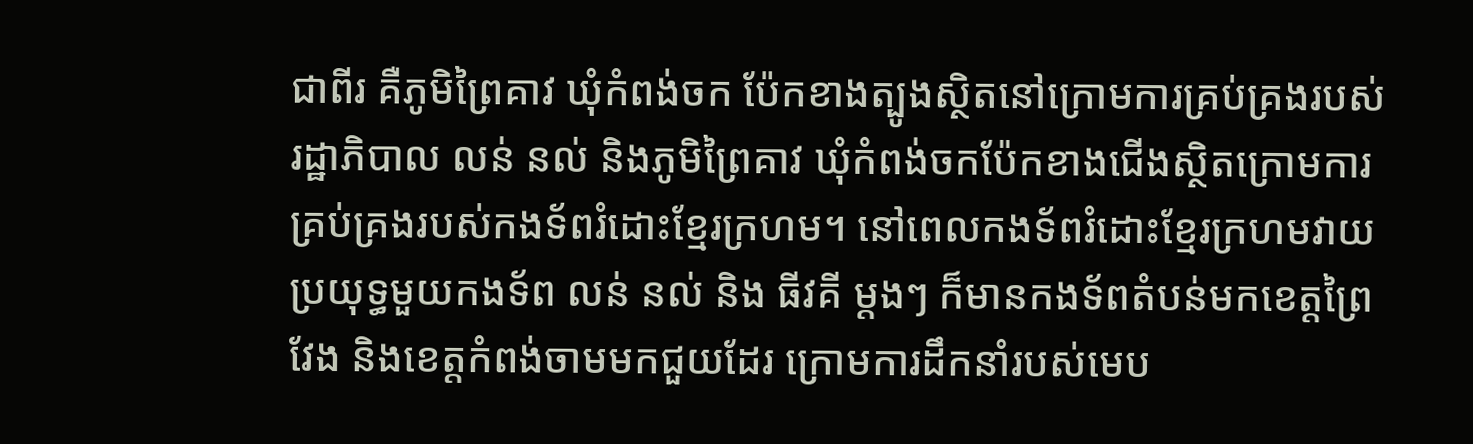ជាពីរ គឺភូមិព្រៃគាវ ឃុំកំពង់ចក ប៉ែកខាងត្បូងស្ថិតនៅក្រោមការគ្រប់គ្រងរបស់រដ្ឋាភិបាល លន់ នល់ និងភូមិព្រៃគាវ ឃុំកំពង់ចកប៉ែកខាងជើងស្ថិតក្រោមការគ្រប់គ្រងរបស់កងទ័ពរំដោះខ្មែរក្រហម។ នៅពេលកងទ័ពរំដោះខ្មែរក្រហមវាយប្រយុទ្ធមួយកងទ័ព លន់ នល់ និង ធីវគី ម្តងៗ ក៏មានកងទ័ពតំបន់មកខេត្តព្រៃវែង និងខេត្តកំពង់ចាមមកជួយដែរ ក្រោមការដឹកនាំរបស់មេប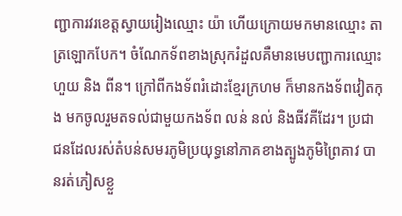ញ្ជាការវរខេត្តស្វាយរៀងឈ្មោះ យ៉ា ហើយក្រោយមកមានឈ្មោះ តាត្រឡោកបែក។ ចំណែកទ័ពខាងស្រុករំដួលគឺមានមេបញ្ជាការឈ្មោះ ហួយ និង ពីន។ ក្រៅពីកងទ័ពរំដោះខ្មែរក្រហម ក៏មានកងទ័ពវៀតកុង មកចូលរួមតទល់ជាមួយកងទ័ព លន់ នល់ និងធីវគីដែរ។ ប្រជាជនដែលរស់តំបន់សមរភូមិប្រយុទ្ធនៅភាគខាងត្បូងភូមិព្រៃគាវ បានរត់ភៀសខ្លួ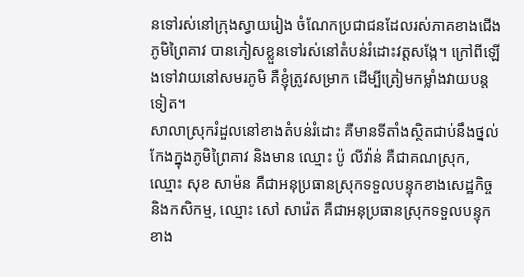នទៅរស់នៅក្រុងស្វាយរៀង ចំណែកប្រជាជនដែលរស់ភាគខាងជើងភូមិព្រៃគាវ បានភៀសខ្លួនទៅរស់នៅតំបន់រំដោះវត្តសង្កែ។ ក្រៅពីឡើងទៅវាយនៅសមរភូមិ គឺខ្ញុំត្រូវសម្រាក ដើម្បីត្រៀមកម្លាំងវាយបន្តទៀត។
សាលាស្រុករំដួលនៅខាងតំបន់រំដោះ គឺមានទីតាំងស្ថិតជាប់នឹងថ្នល់កែងក្នុងភូមិព្រៃគាវ និងមាន ឈ្មោះ ប៉ូ លីវ៉ាន់ គឺជាគណស្រុក, ឈ្មោះ សុខ សាម៉ន គឺជាអនុប្រធានស្រុកទទួលបន្ទុកខាងសេដ្ឋកិច្ច និងកសិកម្ម, ឈ្មោះ សៅ សារ៉េត គឺជាអនុប្រធានស្រុកទទួលបន្ទុកខាង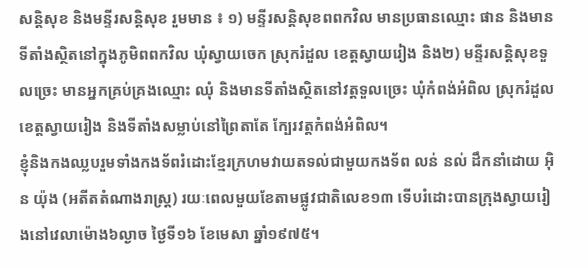សន្តិសុខ និងមន្ទីរសន្តិសុខ រួមមាន ៖ ១) មន្ទីរសន្តិសុខពពកវិល មានប្រធានឈ្មោះ ផាន និងមានទីតាំងស្ថិតនៅក្នុងភូមិពពកវិល ឃុំស្វាយចេក ស្រុករំដួល ខេត្តស្វាយរៀង និង២) មន្ទីរសន្តិសុខទួលច្រេះ មានអ្នកគ្រប់គ្រងឈ្មោះ ឈុំ និងមានទីតាំងស្ថិតនៅវត្តទួលច្រេះ ឃុំកំពង់អំពិល ស្រុករំដួល ខេត្តស្វាយរៀង និងទីតាំងសម្លាប់នៅព្រៃតាតែ ក្បែរវត្តកំពង់អំពិល។
ខ្ញុំនិងកងឈ្លបរួមទាំងកងទ័ពរំដោះខ្មែរក្រហមវាយតទល់ជាមួយកងទ័ព លន់ នល់ ដឹកនាំដោយ អ៊ិន យ៉ុង (អតីតតំណាងរាស្រ្ត) រយៈពេលមួយខែតាមផ្លូវជាតិលេខ១៣ ទើបរំដោះបានក្រុងស្វាយរៀងនៅវេលាម៉ោង៦ល្ងាច ថ្ងៃទី១៦ ខែមេសា ឆ្នាំ១៩៧៥។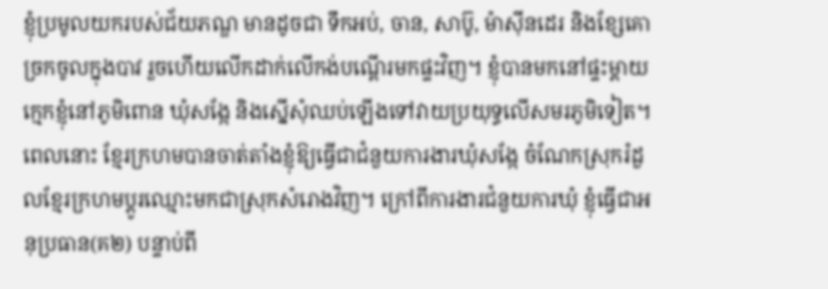ខ្ញុំប្រមូលយករបស់ជ័យភណ្ឌ មានដូចជា ទឹកអប់, ចាន, សាប៊ូ, ម៉ាស៊ីនដេរ និងខ្សែគោ ច្រកចូលក្នុងបាវ រួចហើយលើកដាក់លើកង់បណ្តើរមកផ្ទះវិញ។ ខ្ញុំបានមកនៅផ្ទះម្តាយក្មេកខ្ញុំនៅភូមិពោន ឃុំសង្កែ និងស្នើសុំឈប់ឡើងទៅវាយប្រយុទ្ធលើសមរភូមិទៀត។ ពេលនោះ ខ្មែរក្រហមបានចាត់តាំងខ្ញុំឱ្យធ្វើជាជំនួយការងារឃុំសង្កែ ចំណែកស្រុករំដួលខ្មែរក្រហមប្តូរឈ្មោះមកជាស្រុកសំរោងវិញ។ ក្រៅពីការងារជំនួយការឃុំ ខ្ញុំធ្វើជាអនុប្រធាន(គ២) បន្ទាប់ពី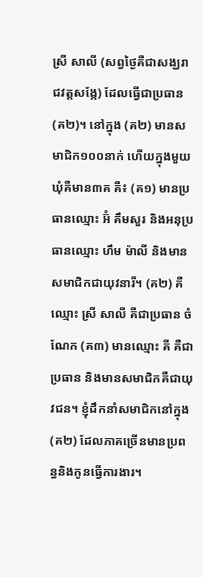ស្រី សាលី (សព្វថ្ងៃគឺជាសង្ឃរាជវត្តសង្កែ) ដែលធ្វើជាប្រធាន(គ២)។ នៅក្នុង (គ២) មានសមាជិក១០០នាក់ ហើយក្នុងមួយឃុំគឺមាន៣គ គឺ៖ (គ១) មានប្រធានឈ្មោះ អ៊ំ គឹមសួរ និងអនុប្រធានឈ្មោះ ហឹម ម៉ាលី និងមានសមាជិកជាយុវនារី។ (គ២) គឺឈ្មោះ ស្រី សាលី គឺជាប្រធាន ចំណែក (គ៣) មានឈ្មោះ គី គឺជាប្រធាន និងមានសមាជិកគឺជាយុវជន។ ខ្ញុំដឹកនាំសមាជិកនៅក្នុង(គ២) ដែលភាគច្រើនមានប្រពន្ធនិងកូនធ្វើការងារ។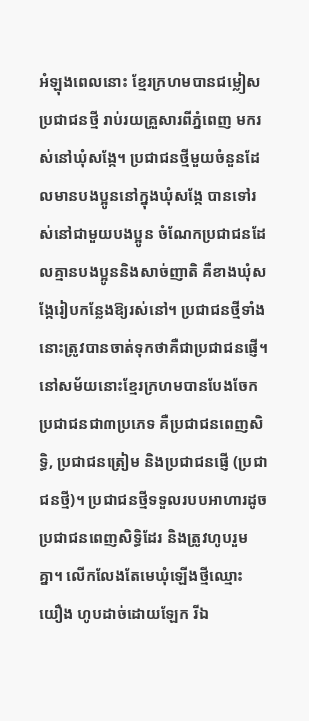អំឡុងពេលនោះ ខ្មែរក្រហមបានជម្លៀសប្រជាជនថ្មី រាប់រយគ្រួសារពីភ្នំពេញ មករស់នៅឃុំសង្កែ។ ប្រជាជនថ្មីមួយចំនួនដែលមានបងប្អូននៅក្នុងឃុំសង្កែ បានទៅរស់នៅជាមួយបងប្អូន ចំណែកប្រជាជនដែលគ្មានបងប្អូននិងសាច់ញាតិ គឺខាងឃុំសង្កែរៀបកន្លែងឱ្យរស់នៅ។ ប្រជាជនថ្មីទាំងនោះត្រូវបានចាត់ទុកថាគឺជាប្រជាជនផ្ញើ។ នៅសម័យនោះខ្មែរក្រហមបានបែងចែកប្រជាជនជា៣ប្រភេទ គឺប្រជាជនពេញសិទ្ធិ, ប្រជាជនត្រៀម និងប្រជាជនផ្ញើ (ប្រជាជនថ្មី)។ ប្រជាជនថ្មីទទួលរបបអាហារដូចប្រជាជនពេញសិទ្ធិដែរ និងត្រូវហូបរួមគ្នា។ លើកលែងតែមេឃុំឡើងថ្មីឈ្មោះ យឿង ហូបដាច់ដោយឡែក រីឯ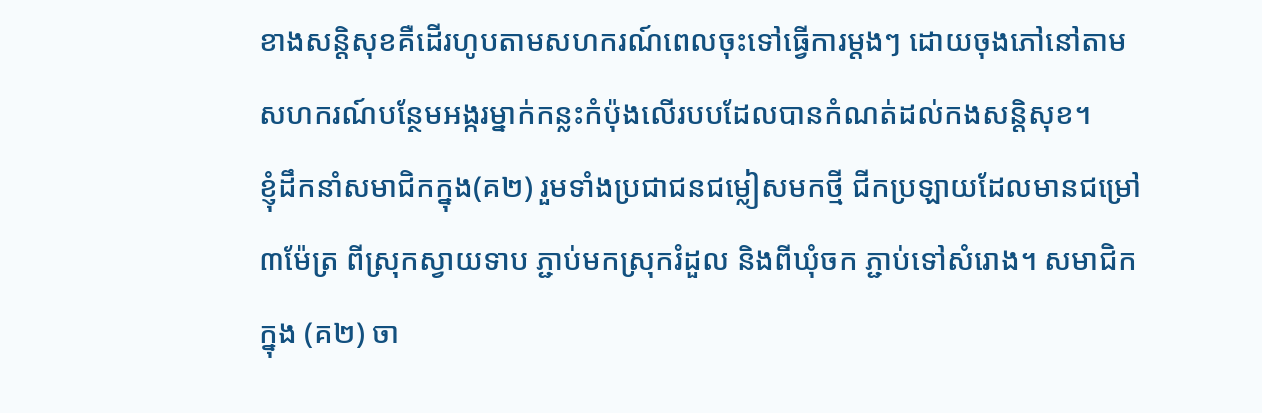ខាងសន្តិសុខគឺដើរហូបតាមសហករណ៍ពេលចុះទៅធ្វើការម្តងៗ ដោយចុងភៅនៅតាមសហករណ៍បន្ថែមអង្ករម្នាក់កន្លះកំប៉ុងលើរបបដែលបានកំណត់ដល់កងសន្តិសុខ។
ខ្ញុំដឹកនាំសមាជិកក្នុង(គ២) រួមទាំងប្រជាជនជម្លៀសមកថ្មី ជីកប្រឡាយដែលមានជម្រៅ៣ម៉ែត្រ ពីស្រុកស្វាយទាប ភ្ជាប់មកស្រុករំដួល និងពីឃុំចក ភ្ជាប់ទៅសំរោង។ សមាជិកក្នុង (គ២) ចា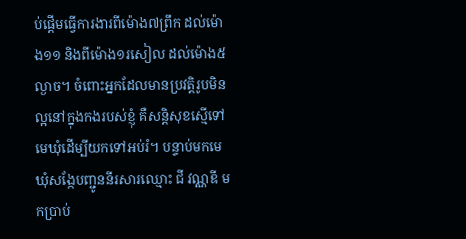ប់ផ្តើមធ្វើការងារពីម៉ោង៧ព្រឹក ដល់ម៉ោង១១ និងពីម៉ោង១រសៀល ដល់ម៉ោង៥ល្ងាច។ ចំពោះអ្នកដែលមានប្រវត្តិរូបមិនល្អនៅក្នុងកងរបស់ខ្ញុំ គឺសន្តិសុខស្មើទៅមេឃុំដើម្បីយកទៅអប់រំ។ បន្ទាប់មកមេឃុំសង្កែបញ្ជូននីរសារឈ្មោះ ជី វណ្ណឌី មកប្រាប់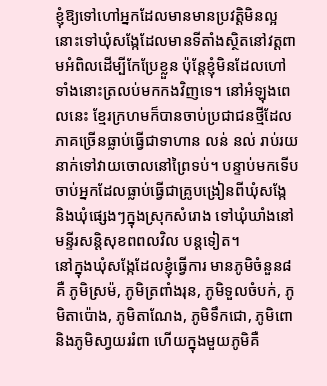ខ្ញុំឱ្យទៅហៅអ្នកដែលមានមានប្រវត្តិមិនល្អនោះទៅឃុំសង្កែដែលមានទីតាំងស្ថិតនៅវត្តពាមអំពិលដើម្បីកែប្រែខ្លួន ប៉ុន្តែខ្ញុំមិនដែលហៅទាំងនោះត្រលប់មកកងវិញទេ។ នៅអំឡុងពេលនេះ ខ្មែរក្រហមក៏បានចាប់ប្រជាជនថ្មីដែលភាគច្រើនធ្លាប់ធ្វើជាទាហាន លន់ នល់ រាប់រយនាក់ទៅវាយចោលនៅព្រៃទប់។ បន្ទាប់មកទើបចាប់អ្នកដែលធ្លាប់ធ្វើជាគ្រូបង្រៀនពីឃុំសង្កែ និងឃុំផ្សេងៗក្នុងស្រុកសំរោង ទៅឃុំឃាំងនៅមន្ទីរសន្តិសុខពពលវិល បន្តទៀត។
នៅក្នុងឃុំសង្កែដែលខ្ញុំធ្វើការ មានភូមិចំនួន៨ គឺ ភូមិស្រម៉, ភូមិត្រពាំងរុន, ភូមិទួលចំបក់, ភូមិតាប៉ោង, ភូមិតាណែង, ភូមិទឹកជោ, ភូមិពោ និងភូមិសា្វយររំពា ហើយក្នុងមួយភូមិគឺ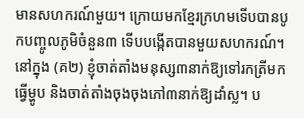មានសហករណ៍មួយ។ ក្រោយមកខ្មែរក្រហមទើបបានបូកបញ្ចូលភូមិចំនួន៣ ទើបបង្កើតបានមួយសហករណ៍។ នៅក្នុង (គ២) ខ្ញុំចាត់តាំងមនុស្ស៣នាក់ឱ្យទៅរកត្រីមកធ្វើម្ហូប និងចាត់តាំងចុងចុងភៅ៣នាក់ឱ្យដាំស្ល។ ប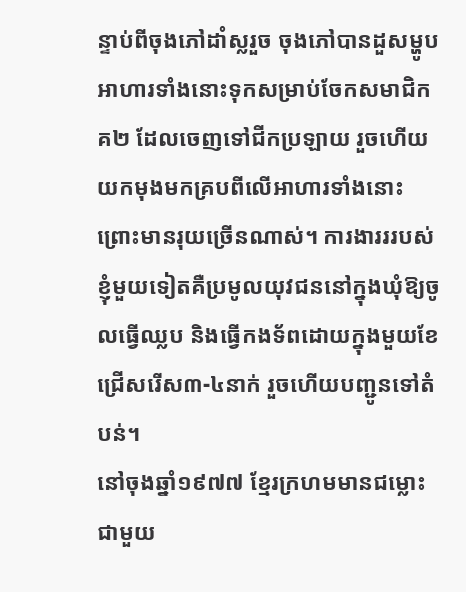ន្ទាប់ពីចុងភៅដាំស្លរួច ចុងភៅបានដួសម្ហូបអាហារទាំងនោះទុកសម្រាប់ចែកសមាជិកគ២ ដែលចេញទៅជីកប្រឡាយ រួចហើយយកមុងមកគ្របពីលើអាហារទាំងនោះព្រោះមានរុយច្រើនណាស់។ ការងារររបស់ខ្ញុំមួយទៀតគឺប្រមូលយុវជននៅក្នុងឃុំឱ្យចូលធ្វើឈ្លប និងធ្វើកងទ័ពដោយក្នុងមួយខែជ្រើសរើស៣-៤នាក់ រួចហើយបញ្ជូនទៅតំបន់។
នៅចុងឆ្នាំ១៩៧៧ ខ្មែរក្រហមមានជម្លោះជាមួយ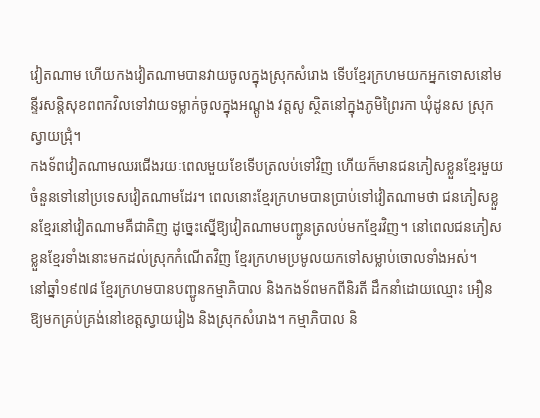វៀតណាម ហើយកងវៀតណាមបានវាយចូលក្នុងស្រុកសំរោង ទើបខ្មែរក្រហមយកអ្នកទោសនៅមន្ទីរសន្តិសុខពពកវិលទៅវាយទម្លាក់ចូលក្នុងអណ្តូង វត្តសូ ស្ថិតនៅក្នុងភូមិព្រៃរកា ឃុំដូនស ស្រុកស្វាយជ្រុំ។
កងទ័ពវៀតណាមឈរជើងរយៈពេលមួយខែទើបត្រលប់ទៅវិញ ហើយក៏មានជនភៀសខ្លួនខ្មែរមួយចំនួនទៅនៅប្រទេសវៀតណាមដែរ។ ពេលនោះខ្មែរក្រហមបានប្រាប់ទៅវៀតណាមថា ជនភៀសខ្លួនខ្មែរនៅវៀតណាមគឺជាគិញ ដូច្នេះស្នើឱ្យវៀតណាមបញ្ជូនត្រលប់មកខ្មែរវិញ។ នៅពេលជនភៀសខ្លួនខ្មែរទាំងនោះមកដល់ស្រុកកំណើតវិញ ខ្មែរក្រហមប្រមូលយកទៅសម្លាប់ចោលទាំងអស់។
នៅឆ្នាំ១៩៧៨ ខ្មែរក្រហមបានបញ្ជូនកម្មាភិបាល និងកងទ័ពមកពីនិរតី ដឹកនាំដោយឈ្មោះ អឿន ឱ្យមកគ្រប់គ្រង់នៅខេត្តស្វាយរៀង និងស្រុកសំរោង។ កម្មាភិបាល និ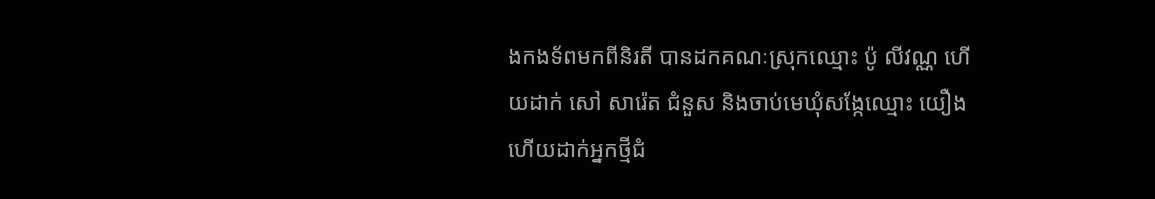ងកងទ័ពមកពីនិរតី បានដកគណៈស្រុកឈ្មោះ ប៉ូ លីវណ្ណ ហើយដាក់ សៅ សារ៉េត ជំនួស និងចាប់មេឃុំសង្កែឈ្មោះ យឿង ហើយដាក់អ្នកថ្មីជំ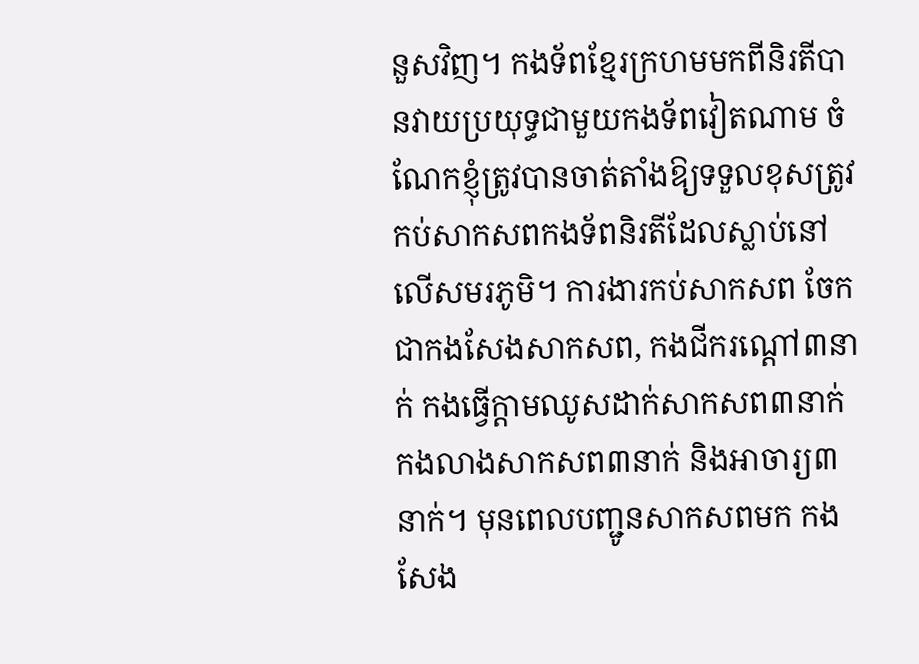នួសវិញ។ កងទ័ពខ្មែរក្រហមមកពីនិរតីបានវាយប្រយុទ្ធជាមួយកងទ័ពវៀតណាម ចំណែកខ្ញុំត្រូវបានចាត់តាំងឱ្យទទួលខុសត្រូវកប់សាកសពកងទ័ពនិរតីដែលស្លាប់នៅលើសមរភូមិ។ ការងារកប់សាកសព ចែកជាកងសែងសាកសព, កងជីករណ្តៅ៣នាក់ កងធ្វើក្តាមឈូសដាក់សាកសព៣នាក់ កងលាងសាកសព៣នាក់ និងអាចារ្យ៣នាក់។ មុនពេលបញ្ជូនសាកសពមក កងសែង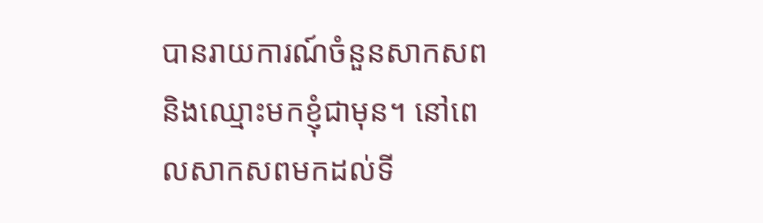បានរាយការណ៍ចំនួនសាកសព និងឈ្មោះមកខ្ញុំជាមុន។ នៅពេលសាកសពមកដល់ទី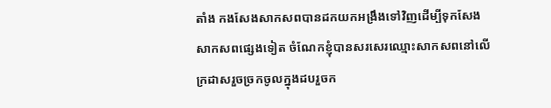តាំង កងសែងសាកសពបានដកយកអង្រឹងទៅវិញដើម្បីទុកសែងសាកសពផ្សេងទៀត ចំណែកខ្ញុំបានសរសេរឈ្មោះសាកសពនៅលើក្រដាសរួចច្រកចូលក្នុងដបរួចក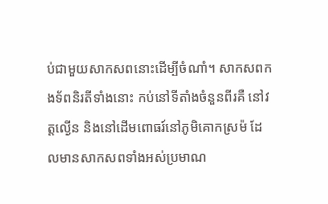ប់ជាមួយសាកសពនោះដើម្បីចំណាំ។ សាកសពកងទ័ពនិរតីទាំងនោះ កប់នៅទីតាំងចំនួនពីរគឺ នៅវត្តល្ងើន និងនៅដើមពោធរ៍នៅភូមិគោកស្រម៉ ដែលមានសាកសពទាំងអស់ប្រមាណ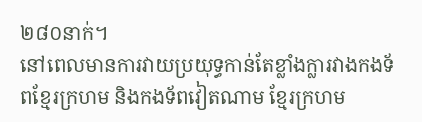២៨០នាក់។
នៅពេលមានការវាយប្រយុទ្ធកាន់តែខ្លាំងក្លារវាងកងទ័ពខ្មែរក្រហម និងកងទ័ពវៀតណាម ខ្មែរក្រហម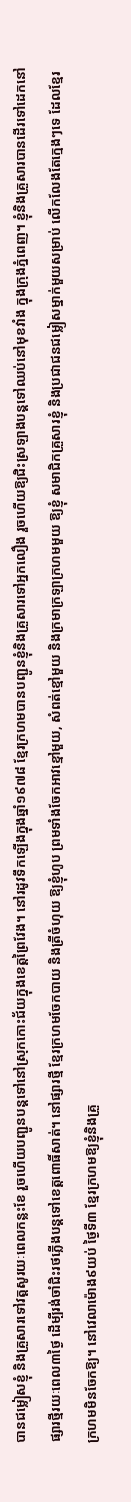បានជម្លៀសខ្ញុំ និងគ្រួសារទៅវត្តសូរយៈពេលកន្លះខែ រួចហើយបញ្ជូនបន្តទៅនៅស្រុកកោះជ័យក្នុងខេត្តព្រៃវែង។ នៅរដូវទឹកឡើងក្នុងឆ្នាំ១៩៧៨ ខ្មែរក្រហមបានបញ្ជូនខ្ញុំនិងគ្រួសារទៅអ្នកលឿង រួចហើយឱ្យជិះស្រឡាងបន្តទៅឈប់នៅមុខវាំង ក្នុងក្រុងភ្នំពេញ។ ខ្ញុំនិងគ្រួសារបានដើរទៅដេកនៅផ្សារថ្មីរយៈពេល៣ថ្ងៃ ដើម្បីរង់ចាំជិះរថភ្លើងបន្តទៅខេត្តពោធិ៍សាត់។ នៅផ្សារថ្មី ខ្មែរក្រហមចែកបាយ និងត្រីចំហុយ ឱ្យខ្ញុំហូប ព្រមទាំងចែកអាវខ្មៅមួយ, សំពត់ខ្មៅមួយ និងក្រមាក្រឡាក្រហមមួយ ឱ្យខ្ញុំ សមាជិកគ្រួសារខ្ញុំ និងប្រជាជនជម្លៀសម្នាក់មួយសម្រាប់ លើកលែងតែក្មេងៗទេ ដែលខ្មែរក្រហមមិនចែកឱ្យ។ នៅវេលាម៉ោង៩យប់ ថ្ងៃទី៣ ខ្មែរក្រហមឱ្យខ្ញុំនិងគ្រួ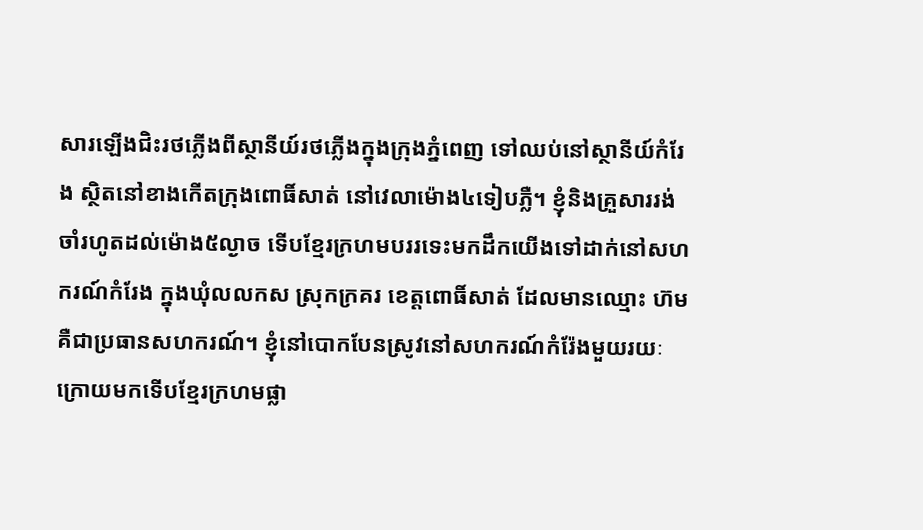សារឡើងជិះរថភ្លើងពីស្ថានីយ៍រថភ្លើងក្នុងក្រុងភ្នំពេញ ទៅឈប់នៅស្ថានីយ៍កំរែង ស្ថិតនៅខាងកើតក្រុងពោធិ៍សាត់ នៅវេលាម៉ោង៤ទៀបភ្លឺ។ ខ្ញុំនិងគ្រួសាររង់ចាំរហូតដល់ម៉ោង៥ល្ងាច ទើបខ្មែរក្រហមបររទេះមកដឹកយើងទៅដាក់នៅសហករណ៍កំរែង ក្នុងឃុំលលកស ស្រុកក្រគរ ខេត្តពោធិ៍សាត់ ដែលមានឈ្មោះ ហ៊ម គឺជាប្រធានសហករណ៍។ ខ្ញុំនៅបោកបែនស្រូវនៅសហករណ៍កំរ៉ែងមួយរយៈ ក្រោយមកទើបខ្មែរក្រហមផ្លា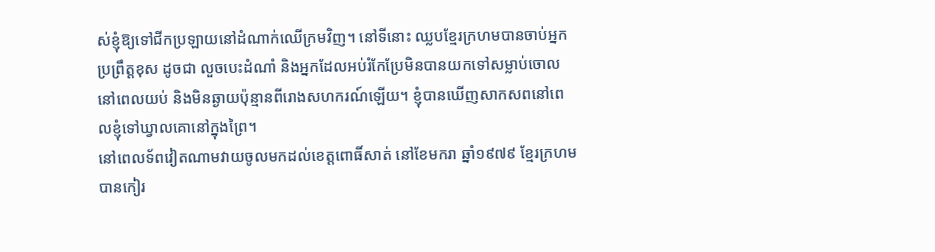ស់ខ្ញុំឱ្យទៅជីកប្រឡាយនៅដំណាក់ឈើក្រមវិញ។ នៅទីនោះ ឈ្លបខ្មែរក្រហមបានចាប់អ្នកប្រព្រឹត្តខុស ដូចជា លួចបេះដំណាំ និងអ្នកដែលអប់រំកែប្រែមិនបានយកទៅសម្លាប់ចោលនៅពេលយប់ និងមិនឆ្ងាយប៉ុន្មានពីរោងសហករណ៍ឡើយ។ ខ្ញុំបានឃើញសាកសពនៅពេលខ្ញុំទៅឃ្វាលគោនៅក្នុងព្រៃ។
នៅពេលទ័ពវៀតណាមវាយចូលមកដល់ខេត្តពោធិ៍សាត់ នៅខែមករា ឆ្នាំ១៩៧៩ ខ្មែរក្រហមបានកៀរ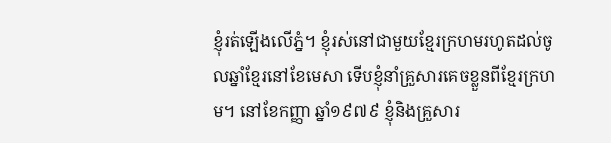ខ្ញុំរត់ឡើងលើភ្នំ។ ខ្ញុំរស់នៅជាមួយខ្មែរក្រហមរហូតដល់ចូលឆ្នាំខ្មែរនៅខែមេសា ទើបខ្ញុំនាំគ្រួសារគេចខ្លួនពីខ្មែរក្រហម។ នៅខែកញ្ញា ឆ្នាំ១៩៧៩ ខ្ញុំនិងគ្រួសារ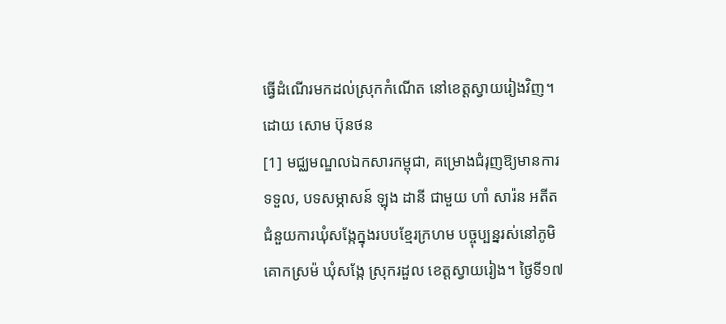ធ្វើដំណើរមកដល់ស្រុកកំណើត នៅខេត្តស្វាយរៀងវិញ។
ដោយ សោម ប៊ុនថន
[1] មជ្ឈមណ្ឌលឯកសារកម្ពុជា, គម្រោងជំរុញឱ្យមានការទទួល, បទសម្ភាសន៍ ឡុង ដានី ជាមួយ ហាំ សារ៉ន អតីតជំនួយការឃុំសង្កែក្នុងរបបខ្មែរក្រហម បច្ចុប្បន្នរស់នៅភូមិគោកស្រម៉ ឃុំសង្កែ ស្រុករដួល ខេត្តស្វាយរៀង។ ថ្ងៃទី១៧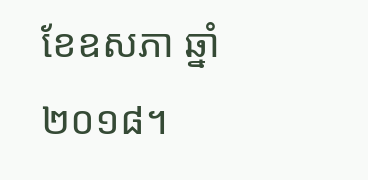ខែឧសភា ឆ្នាំ២០១៨។